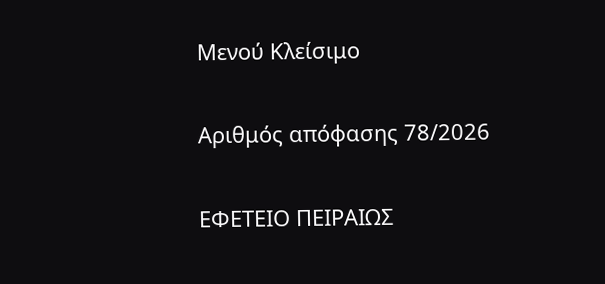Μενού Κλείσιμο

Αριθμός απόφασης 78/2026

ΕΦΕΤΕΙΟ ΠΕΙΡΑΙΩΣ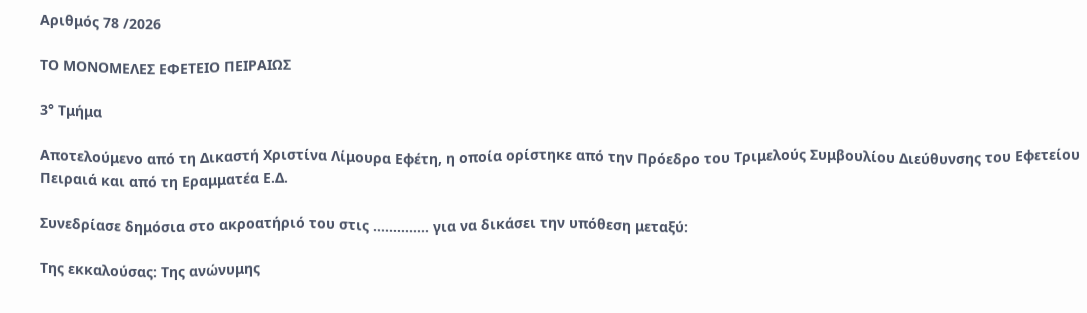Αριθμός 78 /2026

ΤΟ ΜΟΝΟΜΕΛΕΣ ΕΦΕΤΕΙΟ ΠΕΙΡΑΙΩΣ

3° Τμήμα

Αποτελούμενο από τη Δικαστή Χριστίνα Λίμουρα Εφέτη, η οποία ορίστηκε από την Πρόεδρο του Τριμελούς Συμβουλίου Διεύθυνσης του Εφετείου Πειραιά και από τη Εραμματέα Ε.Δ.

Συνεδρίασε δημόσια στο ακροατήριό του στις ………….. για να δικάσει την υπόθεση μεταξύ:

Της εκκαλούσας: Της ανώνυμης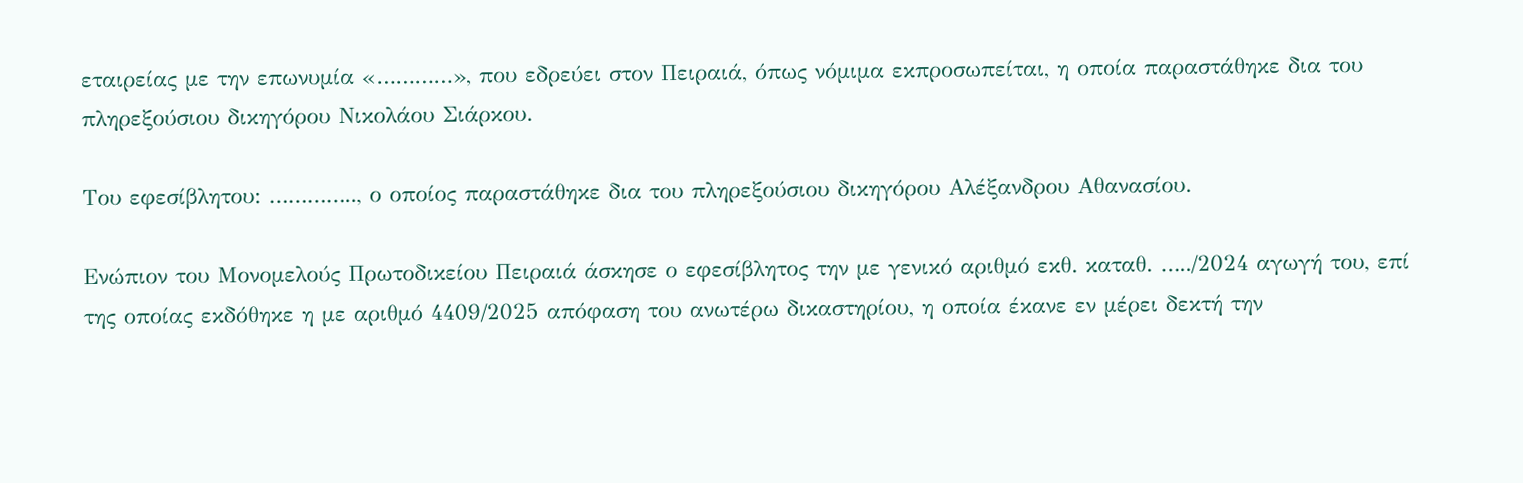εταιρείας με την επωνυμία «…………», που εδρεύει στον Πειραιά, όπως νόμιμα εκπροσωπείται, η οποία παραστάθηκε δια του πληρεξούσιου δικηγόρου Νικολάου Σιάρκου.

Του εφεσίβλητου: ………….., ο οποίος παραστάθηκε δια του πληρεξούσιου δικηγόρου Αλέξανδρου Αθανασίου.

Ενώπιον του Μονομελούς Πρωτοδικείου Πειραιά άσκησε ο εφεσίβλητος την με γενικό αριθμό εκθ. καταθ. …../2024 αγωγή του, επί της οποίας εκδόθηκε η με αριθμό 4409/2025 απόφαση του ανωτέρω δικαστηρίου, η οποία έκανε εν μέρει δεκτή την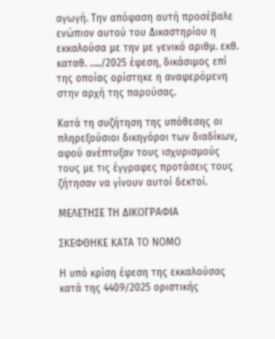αγωγή. Την απόφαση αυτή προσέβαλε ενώπιον αυτού του Δικαστηρίου η εκκαλούσα με την με γενικό αριθμ. εκθ. καταθ. …../2025 έφεση, δικάσιμος επί της οποίας ορίστηκε η αναφερόμενη στην αρχή της παρούσας.

Κατά τη συζήτηση της υπόθεσης οι πληρεξούσιοι δικηγόροι των διαδίκων, αφού ανέπτυξαν τους ισχυρισμούς τους με τις έγγραφες προτάσεις τους ζήτησαν να γίνουν αυτοί δεκτοί.

ΜΕΛΕΤΗΣΕ ΤΗ ΔΙΚΟΓΡΑΦΙΑ

ΣΚΕΦΘΗΚΕ ΚΑΤΑ ΤΟ ΝΟΜΟ

Η υπό κρίση έφεση της εκκαλούσας κατά της 4409/2025 οριστικής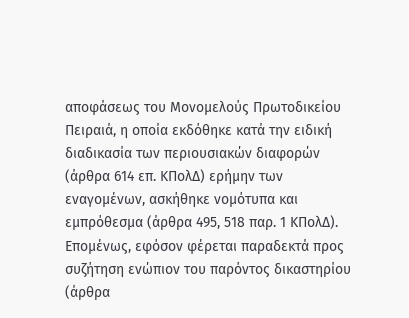αποφάσεως του Μονομελούς Πρωτοδικείου Πειραιά, η οποία εκδόθηκε κατά την ειδική διαδικασία των περιουσιακών διαφορών (άρθρα 614 επ. ΚΠολΔ) ερήμην των εναγομένων, ασκήθηκε νομότυπα και εμπρόθεσμα (άρθρα 495, 518 παρ. 1 ΚΠολΔ). Επομένως, εφόσον φέρεται παραδεκτά προς συζήτηση ενώπιον του παρόντος δικαστηρίου (άρθρα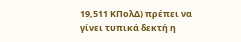19,511 ΚΠολΔ) πρέπει να γίνει τυπικά δεκτή η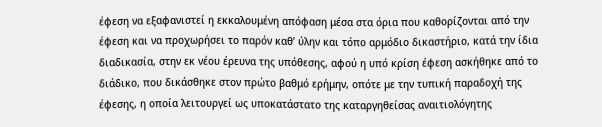έφεση να εξαφανιστεί η εκκαλουμένη απόφαση μέσα στα όρια που καθορίζονται από την έφεση και να προχωρήσει το παρόν καθ’ ύλην και τόπο αρμόδιο δικαστήριο, κατά την ίδια διαδικασία, στην εκ νέου έρευνα της υπόθεσης, αφού η υπό κρίση έφεση ασκήθηκε από το διάδικο, που δικάσθηκε στον πρώτο βαθμό ερήμην, οπότε με την τυπική παραδοχή της έφεσης, η οποία λειτουργεί ως υποκατάστατο της καταργηθείσας αναιτιολόγητης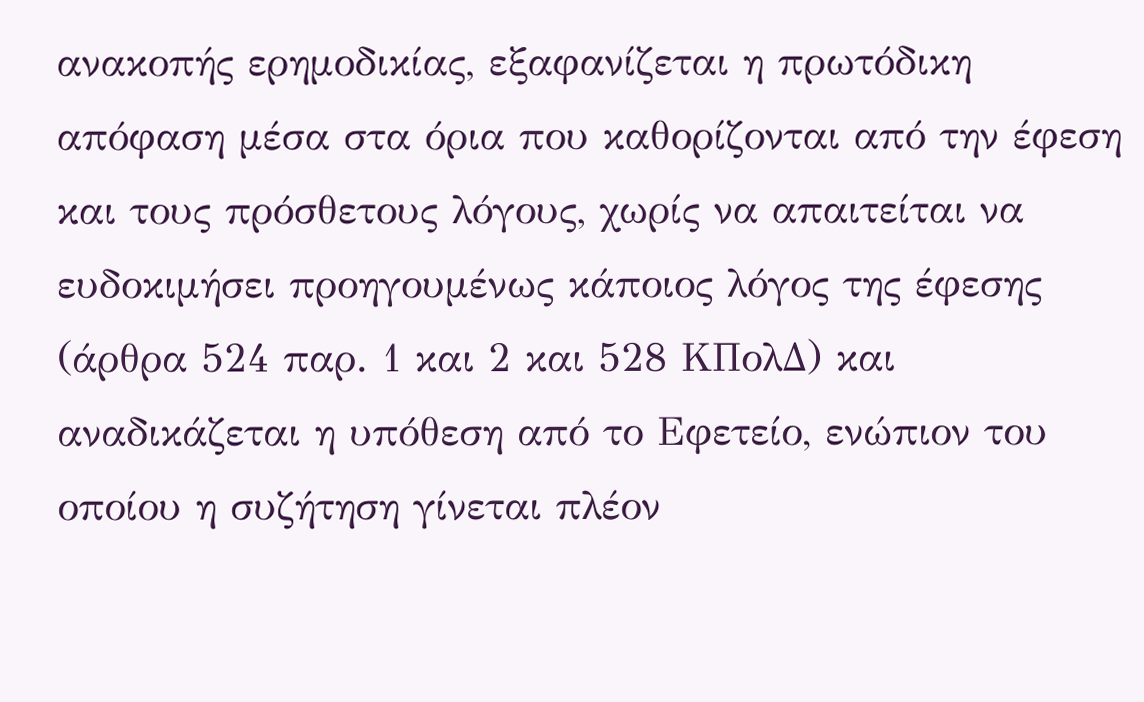ανακοπής ερημοδικίας, εξαφανίζεται η πρωτόδικη απόφαση μέσα στα όρια που καθορίζονται από την έφεση και τους πρόσθετους λόγους, χωρίς να απαιτείται να ευδοκιμήσει προηγουμένως κάποιος λόγος της έφεσης (άρθρα 524 παρ. 1 και 2 και 528 ΚΠολΔ) και αναδικάζεται η υπόθεση από το Εφετείο, ενώπιον του οποίου η συζήτηση γίνεται πλέον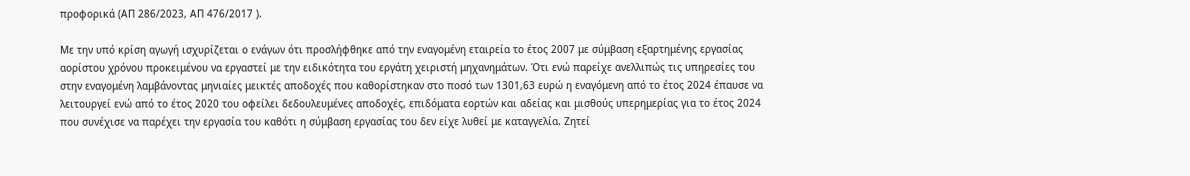προφορικά (ΑΠ 286/2023, ΑΠ 476/2017 ).

Με την υπό κρίση αγωγή ισχυρίζεται ο ενάγων ότι προσλήφθηκε από την εναγομένη εταιρεία το έτος 2007 με σύμβαση εξαρτημένης εργασίας αορίστου χρόνου προκειμένου να εργαστεί με την ειδικότητα του εργάτη χειριστή μηχανημάτων. Ότι ενώ παρείχε ανελλιπώς τις υπηρεσίες του στην εναγομένη λαμβάνοντας μηνιαίες μεικτές αποδοχές που καθορίστηκαν στο ποσό των 1301,63 ευρώ η εναγόμενη από το έτος 2024 έπαυσε να λειτουργεί ενώ από το έτος 2020 του οφείλει δεδουλευμένες αποδοχές, επιδόματα εορτών και αδείας και μισθούς υπερημερίας για το έτος 2024 που συνέχισε να παρέχει την εργασία του καθότι η σύμβαση εργασίας του δεν είχε λυθεί με καταγγελία. Ζητεί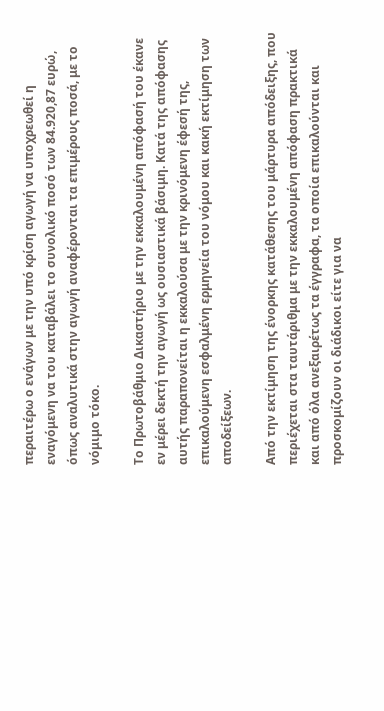περαιτέρω ο ενάγων με την υπό κρίση αγωγή να υποχρεωθεί η εναγόμενη να του καταβάλει το συνολικό ποσό των 84.920,87 ευρώ, όπως αναλυτικά στην αγωγή αναφέρονται τα επιμέρους ποσά, με το νόμιμο τόκο.

Το Πρωτοβάθμιο Δικαστήριο με την εκκαλουμένη απόφασή του έκανε εν μέρει δεκτή την αγωγή ως ουσιαστικά βάσιμη. Κατά της απόφασης αυτής παραπονείται η εκκαλούσα με την κρινόμενη έφεσή της, επικαλούμενη εσφαλμένη ερμηνεία του νόμου και κακή εκτίμηση των αποδείξεων.

Από την εκτίμηση της ένορκης κατάθεσης του μάρτυρα απόδειξης, που περιέχεται στα ταυτάριθμα με την εκκαλουμένη απόφαση πρακτικά και από όλα ανεξαιρέτως τα έγγραφα, τα οποία επικαλούνται και προσκομίζουν οι διάδικοι είτε για να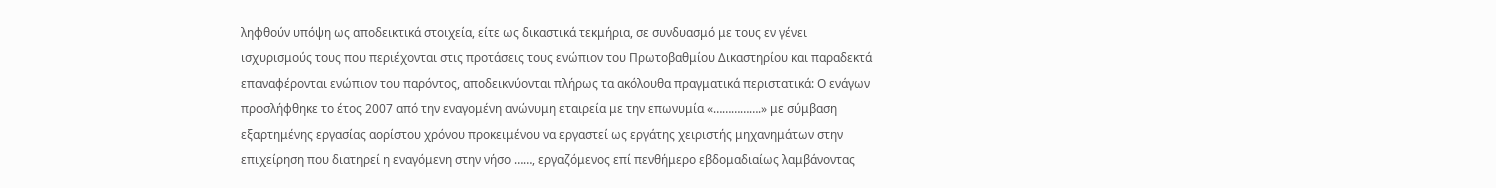ληφθούν υπόψη ως αποδεικτικά στοιχεία, είτε ως δικαστικά τεκμήρια, σε συνδυασμό με τους εν γένει ισχυρισμούς τους που περιέχονται στις προτάσεις τους ενώπιον του Πρωτοβαθμίου Δικαστηρίου και παραδεκτά επαναφέρονται ενώπιον του παρόντος, αποδεικνύονται πλήρως τα ακόλουθα πραγματικά περιστατικά: Ο ενάγων προσλήφθηκε το έτος 2007 από την εναγομένη ανώνυμη εταιρεία με την επωνυμία «…………….» με σύμβαση εξαρτημένης εργασίας αορίστου χρόνου προκειμένου να εργαστεί ως εργάτης χειριστής μηχανημάτων στην επιχείρηση που διατηρεί η εναγόμενη στην νήσο ……, εργαζόμενος επί πενθήμερο εβδομαδιαίως λαμβάνοντας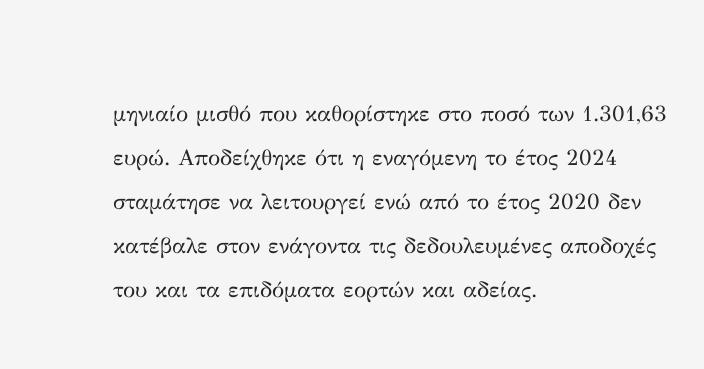μηνιαίο μισθό που καθορίστηκε στο ποσό των 1.301,63 ευρώ. Αποδείχθηκε ότι η εναγόμενη το έτος 2024 σταμάτησε να λειτουργεί ενώ από το έτος 2020 δεν κατέβαλε στον ενάγοντα τις δεδουλευμένες αποδοχές του και τα επιδόματα εορτών και αδείας.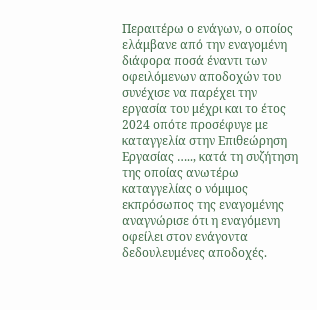Περαιτέρω ο ενάγων, ο οποίος ελάμβανε από την εναγομένη διάφορα ποσά έναντι των οφειλόμενων αποδοχών του συνέχισε να παρέχει την εργασία του μέχρι και το έτος 2024 οπότε προσέφυγε με καταγγελία στην Επιθεώρηση Εργασίας ….., κατά τη συζήτηση της οποίας ανωτέρω καταγγελίας ο νόμιμος εκπρόσωπος της εναγομένης αναγνώρισε ότι η εναγόμενη οφείλει στον ενάγοντα δεδουλευμένες αποδοχές.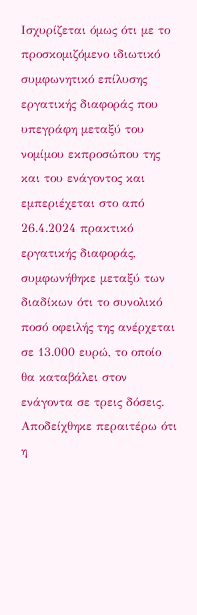Ισχυρίζεται όμως ότι με το προσκομιζόμενο ιδιωτικό συμφωνητικό επίλυσης εργατικής διαφοράς που υπεγράφη μεταξύ του νομίμου εκπροσώπου της και του ενάγοντος και εμπεριέχεται στο από 26.4.2024 πρακτικό εργατικής διαφοράς, συμφωνήθηκε μεταξύ των διαδίκων ότι το συνολικό ποσό οφειλής της ανέρχεται σε 13.000 ευρώ, το οποίο θα καταβάλει στον ενάγοντα σε τρεις δόσεις. Αποδείχθηκε περαιτέρω ότι η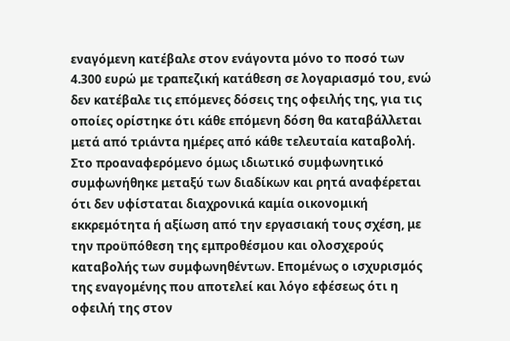εναγόμενη κατέβαλε στον ενάγοντα μόνο το ποσό των 4.300 ευρώ με τραπεζική κατάθεση σε λογαριασμό του, ενώ δεν κατέβαλε τις επόμενες δόσεις της οφειλής της, για τις οποίες ορίστηκε ότι κάθε επόμενη δόση θα καταβάλλεται μετά από τριάντα ημέρες από κάθε τελευταία καταβολή. Στο προαναφερόμενο όμως ιδιωτικό συμφωνητικό συμφωνήθηκε μεταξύ των διαδίκων και ρητά αναφέρεται ότι δεν υφίσταται διαχρονικά καμία οικονομική εκκρεμότητα ή αξίωση από την εργασιακή τους σχέση, με την προϋπόθεση της εμπροθέσμου και ολοσχερούς καταβολής των συμφωνηθέντων. Επομένως ο ισχυρισμός της εναγομένης που αποτελεί και λόγο εφέσεως ότι η οφειλή της στον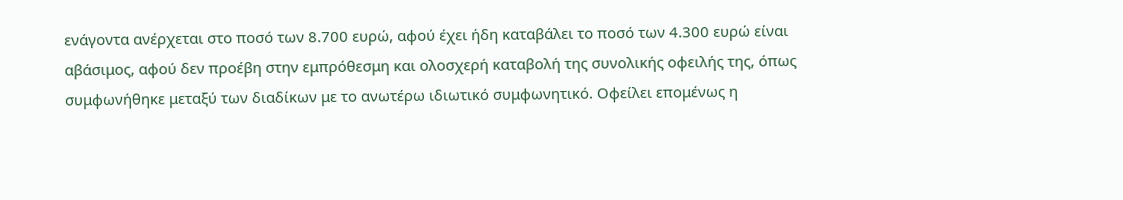ενάγοντα ανέρχεται στο ποσό των 8.700 ευρώ, αφού έχει ήδη καταβάλει το ποσό των 4.300 ευρώ είναι αβάσιμος, αφού δεν προέβη στην εμπρόθεσμη και ολοσχερή καταβολή της συνολικής οφειλής της, όπως συμφωνήθηκε μεταξύ των διαδίκων με το ανωτέρω ιδιωτικό συμφωνητικό. Οφείλει επομένως η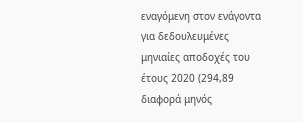εναγόμενη στον ενάγοντα για δεδουλευμένες μηνιαίες αποδοχές του έτους 2020 (294,89 διαφορά μηνός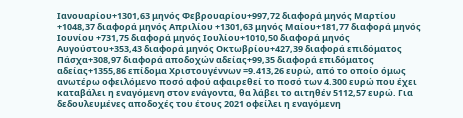Ιανουαρίου+1301,63 μηνός Φεβρουαρίου+997,72 διαφορά μηνός Μαρτίου +1048,37 διαφορά μηνός Απριλίου +1301,63 μηνός Μαίου+181,77 διαφορά μηνός Ιουνίου +731,75 διαφορά μηνός Ιουλίου+1010,50 διαφορά μηνός Αυγούστου+353,43 διαφορά μηνός Οκτωβρίου+427,39 διαφορά επιδόματος Πάσχα+308,97 διαφορά αποδοχών αδείας+99,35 διαφορά επιδόματος αδείας+1355,86 επίδομα Χριστουγέννων =9.413,26 ευρώ, από το οποίο όμως ανωτέρω οφειλόμενο ποσό αφού αφαιρεθεί το ποσό των 4.300 ευρώ που έχει καταβάλει η εναγόμενη στον ενάγοντα, θα λάβει το αιτηθέν 5112,57 ευρώ. Για δεδουλευμένες αποδοχές του έτους 2021 οφείλει η εναγόμενη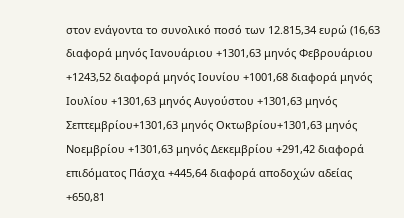στον ενάγοντα το συνολικό ποσό των 12.815,34 ευρώ (16,63 διαφορά μηνός Ιανουάριου +1301,63 μηνός Φεβρουάριου +1243,52 διαφορά μηνός Ιουνίου +1001,68 διαφορά μηνός Ιουλίου +1301,63 μηνός Αυγούστου +1301,63 μηνός Σεπτεμβρίου+1301,63 μηνός Οκτωβρίου+1301,63 μηνός Νοεμβρίου +1301,63 μηνός Δεκεμβρίου +291,42 διαφορά επιδόματος Πάσχα +445,64 διαφορά αποδοχών αδείας +650,81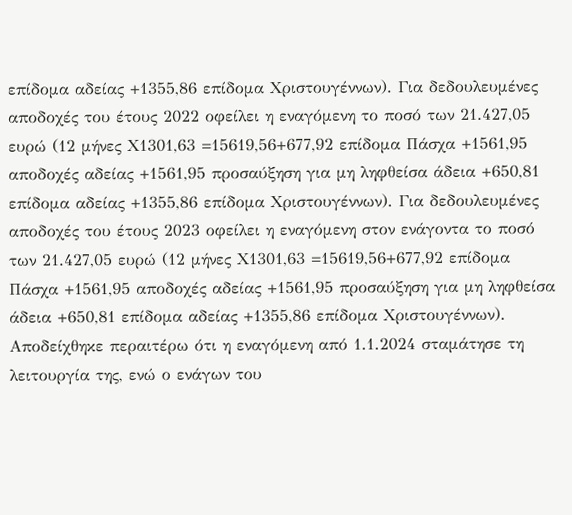επίδομα αδείας +1355,86 επίδομα Χριστουγέννων). Για δεδουλευμένες αποδοχές του έτους 2022 οφείλει η εναγόμενη το ποσό των 21.427,05 ευρώ (12 μήνες Χ1301,63 =15619,56+677,92 επίδομα Πάσχα +1561,95 αποδοχές αδείας +1561,95 προσαύξηση για μη ληφθείσα άδεια +650,81 επίδομα αδείας +1355,86 επίδομα Χριστουγέννων). Για δεδουλευμένες αποδοχές του έτους 2023 οφείλει η εναγόμενη στον ενάγοντα το ποσό των 21.427,05 ευρώ (12 μήνες Χ1301,63 =15619,56+677,92 επίδομα Πάσχα +1561,95 αποδοχές αδείας +1561,95 προσαύξηση για μη ληφθείσα άδεια +650,81 επίδομα αδείας +1355,86 επίδομα Χριστουγέννων). Αποδείχθηκε περαιτέρω ότι η εναγόμενη από 1.1.2024 σταμάτησε τη λειτουργία της, ενώ ο ενάγων του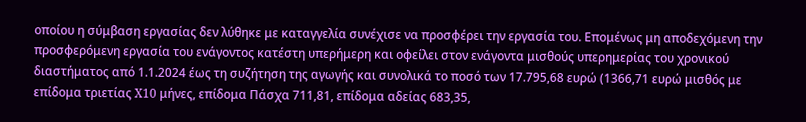οποίου η σύμβαση εργασίας δεν λύθηκε με καταγγελία συνέχισε να προσφέρει την εργασία του. Επομένως μη αποδεχόμενη την προσφερόμενη εργασία του ενάγοντος κατέστη υπερήμερη και οφείλει στον ενάγοντα μισθούς υπερημερίας του χρονικού διαστήματος από 1.1.2024 έως τη συζήτηση της αγωγής και συνολικά το ποσό των 17.795,68 ευρώ (1366,71 ευρώ μισθός με επίδομα τριετίας X10 μήνες, επίδομα Πάσχα 711,81, επίδομα αδείας 683,35,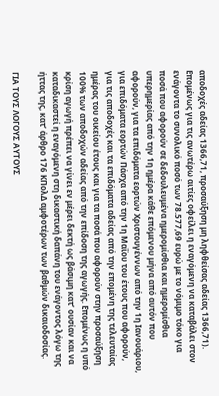αποδοχές αδείας 1366,71, προσαύξηση μη ληφθείσας αδείας 1366,71). Επομένως για τις ανωτέρω αιτίες οφείλει η εναγόμενη να καταβάλει στον ενάγοντα το συνολικό ποσό των 78.577,69 ευρώ με το νόμιμο τόκο για ποσά που αφορούν σε δεδουλευμένα ημερομίσθια και ημερομίσθια υπερημερίας από την 1η ημέρα κάθε επόμενου μήνα από αυτόν που αφορούν, για τα επιδόματα εορτών Χριστουγέννων από την 1η Ιανουάριου, για επιδόματα εορτών Πάσχα από την 1η Μαΐου του έτους που αφορούν, για τις αποδοχές και τα επιδόματα αδείας από την επομένη της τελευταίας ημέρας του οικείου έτους και για τα ποσά που αφορούν στην προσαύξηση 100% των αποδοχών αδείας από την επίδοση της αγωγής. Επομένως η υπό κρίση αγωγή πρέπει να γίνει εν μέρει δεκτή ως βάσιμη κατ’ ουσίαν και να καταδικαστεί η εναγόμενη στη δικαστική δαπάνη του ενάγοντος λόγω της ήττας της, κατ’ άρθρο 176 ΚΠολΔ αμφοτέρων των βαθμών δικαιοδοσίας.

ΓΙΑ ΤΟΥΣ ΛΟΓΟΥΣ ΑΥΤΟΥΣ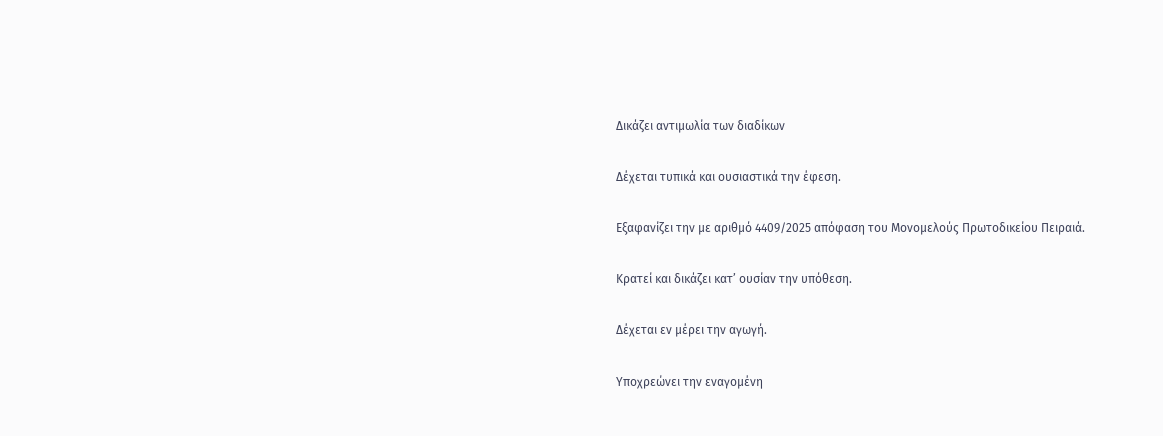Δικάζει αντιμωλία των διαδίκων

Δέχεται τυπικά και ουσιαστικά την έφεση.

Εξαφανίζει την με αριθμό 4409/2025 απόφαση του Μονομελούς Πρωτοδικείου Πειραιά.

Κρατεί και δικάζει κατ’ ουσίαν την υπόθεση.

Δέχεται εν μέρει την αγωγή.

Υποχρεώνει την εναγομένη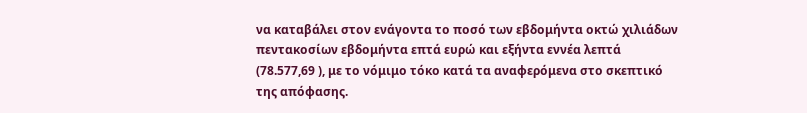να καταβάλει στον ενάγοντα το ποσό των εβδομήντα οκτώ χιλιάδων πεντακοσίων εβδομήντα επτά ευρώ και εξήντα εννέα λεπτά (78.577,69 ), με το νόμιμο τόκο κατά τα αναφερόμενα στο σκεπτικό της απόφασης.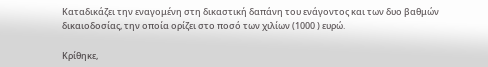Καταδικάζει την εναγομένη στη δικαστική δαπάνη του ενάγοντος και των δυο βαθμών δικαιοδοσίας, την οποία ορίζει στο ποσό των χιλίων (1000 ) ευρώ.

Κρίθηκε,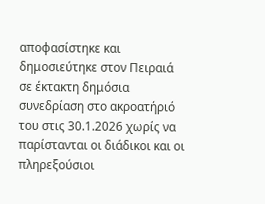αποφασίστηκε και δημοσιεύτηκε στον Πειραιά σε έκτακτη δημόσια συνεδρίαση στο ακροατήριό του στις 30.1.2026 χωρίς να παρίστανται οι διάδικοι και οι πληρεξούσιοι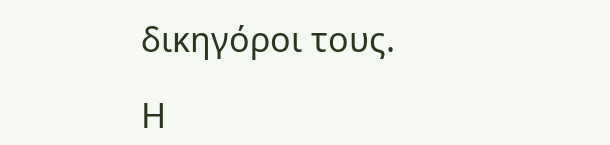δικηγόροι τους.

Η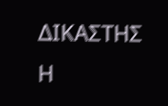ΔΙΚΑΣΤΗΣ                                     Η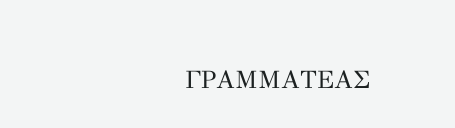ΓΡΑΜΜΑΤΕΑΣ